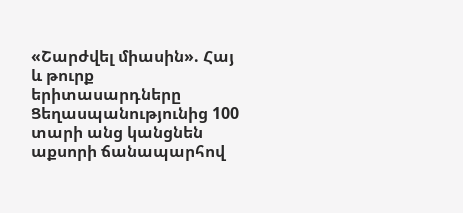«Շարժվել միասին». Հայ և թուրք երիտասարդները Ցեղասպանությունից 100 տարի անց կանցնեն աքսորի ճանապարհով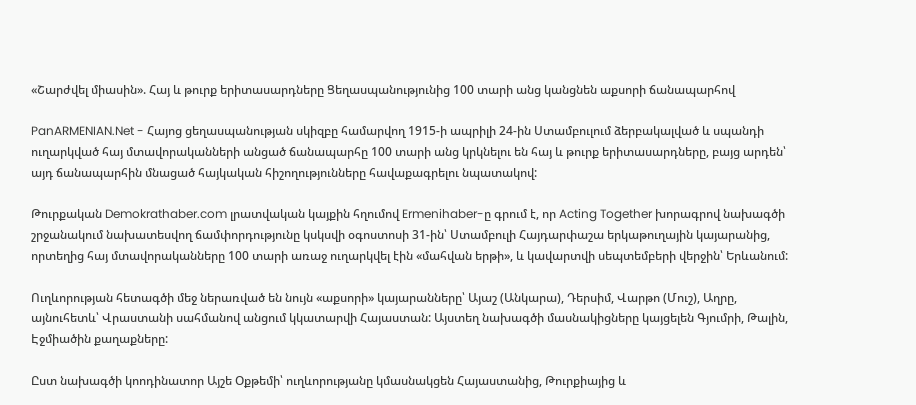«Շարժվել միասին». Հայ և թուրք երիտասարդները Ցեղասպանությունից 100 տարի անց կանցնեն աքսորի ճանապարհով

PanARMENIAN.Net - Հայոց ցեղասպանության սկիզբը համարվող 1915-ի ապրիլի 24-ին Ստամբուլում ձերբակալված և սպանդի ուղարկված հայ մտավորականների անցած ճանապարհը 100 տարի անց կրկնելու են հայ և թուրք երիտասարդները, բայց արդեն՝ այդ ճանապարհին մնացած հայկական հիշողությունները հավաքագրելու նպատակով:

Թուրքական Demokrathaber.com լրատվական կայքին հղումով Ermenihaber-ը գրում է, որ Acting Together խորագրով նախագծի շրջանակում նախատեսվող ճամփորդությունը կսկսվի օգոստոսի 31-ին՝ Ստամբուլի Հայդարփաշա երկաթուղային կայարանից, որտեղից հայ մտավորականները 100 տարի առաջ ուղարկվել էին «մահվան երթի», և կավարտվի սեպտեմբերի վերջին՝ Երևանում:

Ուղևորության հետագծի մեջ ներառված են նույն «աքսորի» կայարանները՝ Այաշ (Անկարա), Դերսիմ, Վարթո (Մուշ), Աղրը, այնուհետև՝ Վրաստանի սահմանով անցում կկատարվի Հայաստան: Այստեղ նախագծի մասնակիցները կայցելեն Գյումրի, Թալին, Էջմիածին քաղաքները:

Ըստ նախագծի կոոդինատոր Այշե Օքթեմի՝ ուղևորությանը կմասնակցեն Հայաստանից, Թուրքիայից և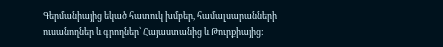Գերմանիայից եկած հատուկ խմբեր, համալսարանների ուսանողներ և գրողներ՝ Հայաստանից և Թուրքիայից: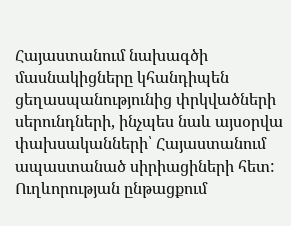Հայաստանում նախագծի մասնակիցները կհանդիպեն ցեղասպանությունից փրկվածների սերունդների, ինչպես նաև այսօրվա փախսականների՝ Հայաստանում ապաստանած սիրիացիների հետ: Ուղևորության ընթացքում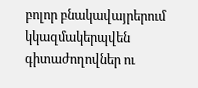բոլոր բնակավայրերում կկազմակերպվեն գիտաժողովներ ու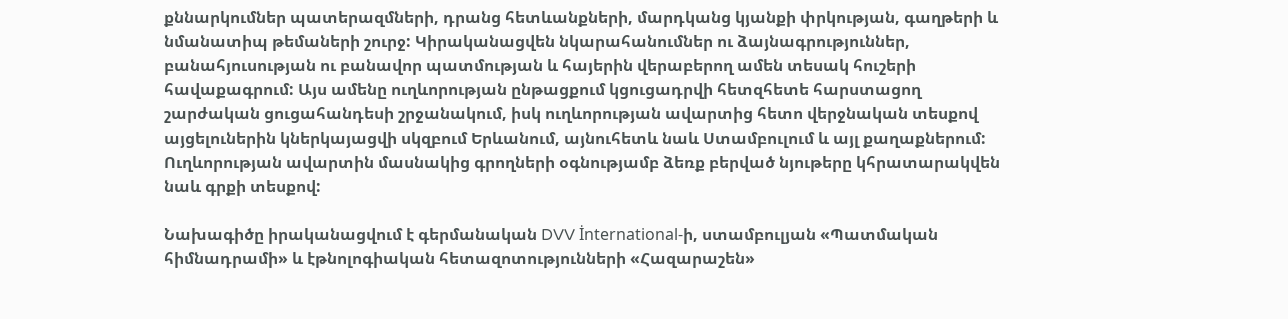քննարկումներ պատերազմների, դրանց հետևանքների, մարդկանց կյանքի փրկության, գաղթերի և նմանատիպ թեմաների շուրջ: Կիրականացվեն նկարահանումներ ու ձայնագրություններ, բանահյուսության ու բանավոր պատմության և հայերին վերաբերող ամեն տեսակ հուշերի հավաքագրում: Այս ամենը ուղևորության ընթացքում կցուցադրվի հետզհետե հարստացող շարժական ցուցահանդեսի շրջանակում, իսկ ուղևորության ավարտից հետո վերջնական տեսքով այցելուներին կներկայացվի սկզբում Երևանում, այնուհետև նաև Ստամբուլում և այլ քաղաքներում: Ուղևորության ավարտին մասնակից գրողների օգնությամբ ձեռք բերված նյութերը կհրատարակվեն նաև գրքի տեսքով:

Նախագիծը իրականացվում է գերմանական DVV İnternational-ի, ստամբուլյան «Պատմական հիմնադրամի» և էթնոլոգիական հետազոտությունների «Հազարաշեն»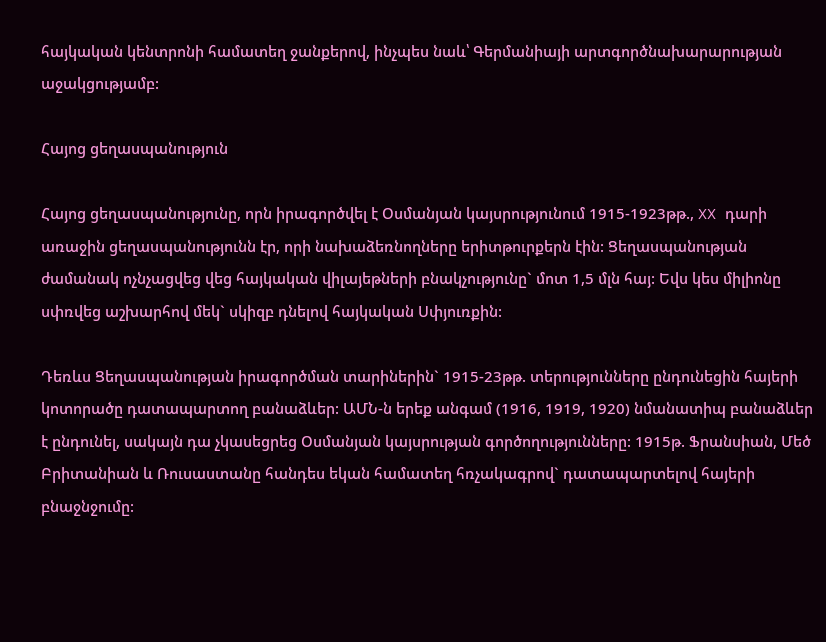հայկական կենտրոնի համատեղ ջանքերով, ինչպես նաև՝ Գերմանիայի արտգործնախարարության աջակցությամբ:

Հայոց ցեղասպանություն

Հայոց ցեղասպանությունը, որն իրագործվել է Օսմանյան կայսրությունում 1915-1923թթ., XX դարի առաջին ցեղասպանությունն էր, որի նախաձեռնողները երիտթուրքերն էին: Ցեղասպանության ժամանակ ոչնչացվեց վեց հայկական վիլայեթների բնակչությունը` մոտ 1,5 մլն հայ: Եվս կես միլիոնը սփռվեց աշխարհով մեկ` սկիզբ դնելով հայկական Սփյուռքին:

Դեռևս Ցեղասպանության իրագործման տարիներին` 1915-23թթ. տերությունները ընդունեցին հայերի կոտորածը դատապարտող բանաձևեր: ԱՄՆ-ն երեք անգամ (1916, 1919, 1920) նմանատիպ բանաձևեր է ընդունել, սակայն դա չկասեցրեց Օսմանյան կայսրության գործողությունները: 1915թ. Ֆրանսիան, Մեծ Բրիտանիան և Ռուսաստանը հանդես եկան համատեղ հռչակագրով` դատապարտելով հայերի բնաջնջումը: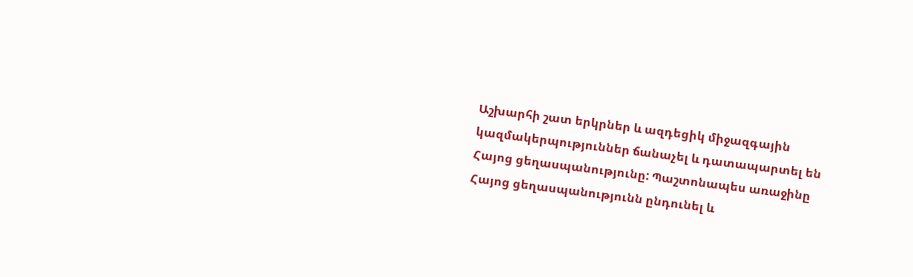Աշխարհի շատ երկրներ և ազդեցիկ միջազգային կազմակերպություններ ճանաչել և դատապարտել են Հայոց ցեղասպանությունը: Պաշտոնապես առաջինը Հայոց ցեղասպանությունն ընդունել և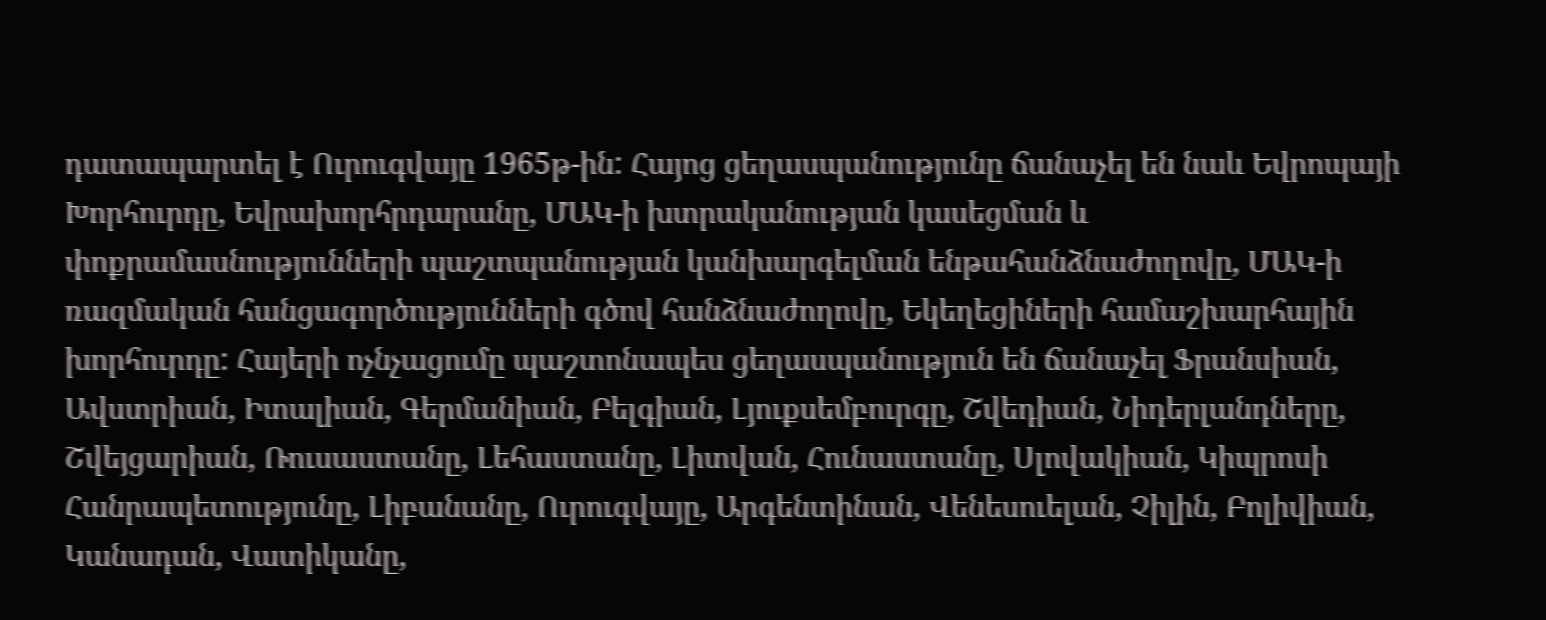դատապարտել է Ուրուգվայը 1965թ-ին: Հայոց ցեղասպանությունը ճանաչել են նաև Եվրոպայի Խորհուրդը, Եվրախորհրդարանը, ՄԱԿ-ի խտրականության կասեցման և փոքրամասնությունների պաշտպանության կանխարգելման ենթահանձնաժողովը, ՄԱԿ-ի ռազմական հանցագործությունների գծով հանձնաժողովը, Եկեղեցիների համաշխարհային խորհուրդը: Հայերի ոչնչացումը պաշտոնապես ցեղասպանություն են ճանաչել Ֆրանսիան, Ավստրիան, Իտալիան, Գերմանիան, Բելգիան, Լյուքսեմբուրգը, Շվեդիան, Նիդերլանդները, Շվեյցարիան, Ռուսաստանը, Լեհաստանը, Լիտվան, Հունաստանը, Սլովակիան, Կիպրոսի Հանրապետությունը, Լիբանանը, Ուրուգվայը, Արգենտինան, Վենեսուելան, Չիլին, Բոլիվիան, Կանադան, Վատիկանը,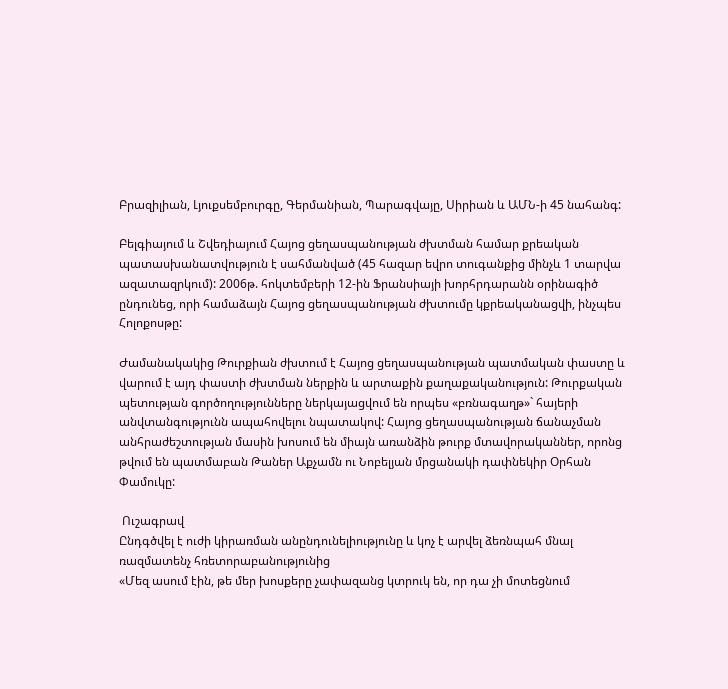Բրազիլիան, Լյուքսեմբուրգը, Գերմանիան, Պարագվայը, Սիրիան և ԱՄՆ-ի 45 նահանգ:

Բելգիայում և Շվեդիայում Հայոց ցեղասպանության ժխտման համար քրեական պատասխանատվություն է սահմանված (45 հազար եվրո տուգանքից մինչև 1 տարվա ազատազրկում): 2006թ. հոկտեմբերի 12-ին Ֆրանսիայի խորհրդարանն օրինագիծ ընդունեց, որի համաձայն Հայոց ցեղասպանության ժխտումը կքրեականացվի, ինչպես Հոլոքոսթը:

Ժամանակակից Թուրքիան ժխտում է Հայոց ցեղասպանության պատմական փաստը և վարում է այդ փաստի ժխտման ներքին և արտաքին քաղաքականություն: Թուրքական պետության գործողությունները ներկայացվում են որպես «բռնագաղթ»` հայերի անվտանգությունն ապահովելու նպատակով: Հայոց ցեղասպանության ճանաչման անհրաժեշտության մասին խոսում են միայն առանձին թուրք մտավորականներ, որոնց թվում են պատմաբան Թաներ Աքչամն ու Նոբելյան մրցանակի դափնեկիր Օրհան Փամուկը:

 Ուշագրավ
Ընդգծվել է ուժի կիրառման անընդունելիությունը և կոչ է արվել ձեռնպահ մնալ ռազմատենչ հռետորաբանությունից
«Մեզ ասում էին, թե մեր խոսքերը չափազանց կտրուկ են, որ դա չի մոտեցնում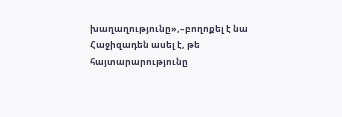խաղաղությունը»,–բողոքել է նա
Հաջիզադեն ասել է, թե հայտարարությունը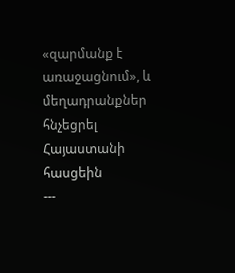«զարմանք է առաջացնում», և մեղադրանքներ հնչեցրել Հայաստանի հասցեին
---